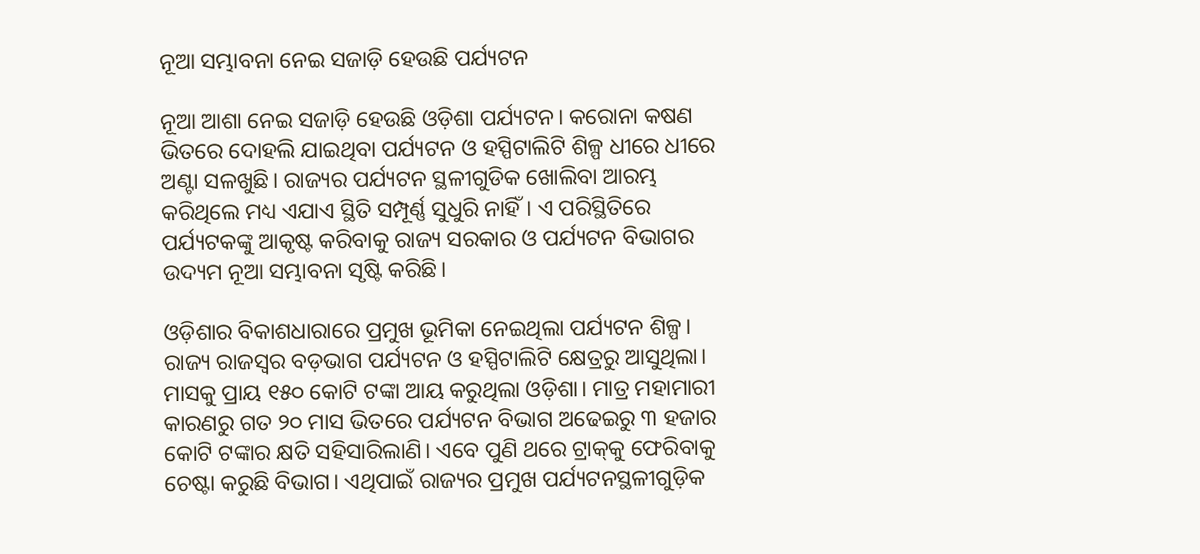ନୂଆ ସମ୍ଭାବନା ନେଇ ସଜାଡ଼ି ହେଉଛି ପର୍ଯ୍ୟଟନ

ନୂଆ ଆଶା ନେଇ ସଜାଡ଼ି ହେଉଛି ଓଡ଼ିଶା ପର୍ଯ୍ୟଟନ। କରୋନା କଷଣ ଭିତରେ ଦୋହଲି ଯାଇଥିବା ପର୍ଯ୍ୟଟନ ଓ ହସ୍ପିଟାଲିଟି ଶିଳ୍ପ ଧୀରେ ଧୀରେ ଅଣ୍ଟା ସଳଖୁଛି। ରାଜ୍ୟର ପର୍ଯ୍ୟଟନ ସ୍ଥଳୀଗୁଡିକ ଖୋଲିବା ଆରମ୍ଭ କରିଥିଲେ ମଧ୍ୟ ଏଯାଏ ସ୍ଥିତି ସମ୍ପୂର୍ଣ୍ଣ ସୁଧୁରି ନାହିଁ। ଏ ପରିସ୍ଥିତିରେ ପର୍ଯ୍ୟଟକଙ୍କୁ ଆକୃଷ୍ଟ କରିବାକୁ ରାଜ୍ୟ ସରକାର ଓ ପର୍ଯ୍ୟଟନ ବିଭାଗର ଉଦ୍ୟମ ନୂଆ ସମ୍ଭାବନା ସୃଷ୍ଟି କରିଛି।

ଓଡ଼ିଶାର ବିକାଶଧାରାରେ ପ୍ରମୁଖ ଭୂମିକା ନେଇଥିଲା ପର୍ଯ୍ୟଟନ ଶିଳ୍ପ। ରାଜ୍ୟ ରାଜସ୍ବର ବଡ଼ଭାଗ ପର୍ଯ୍ୟଟନ ଓ ହସ୍ପିଟାଲିଟି କ୍ଷେତ୍ରରୁ ଆସୁଥିଲା। ମାସକୁ ପ୍ରାୟ ୧୫୦ କୋଟି ଟଙ୍କା ଆୟ କରୁଥିଲା ଓଡ଼ିଶା। ମାତ୍ର ମହାମାରୀ କାରଣରୁ ଗତ ୨୦ ମାସ ଭିତରେ ପର୍ଯ୍ୟଟନ ବିଭାଗ ଅଢେଇରୁ ୩ ହଜାର କୋଟି ଟଙ୍କାର କ୍ଷତି ସହିସାରିଲାଣି। ଏବେ ପୁଣି ଥରେ ଟ୍ରାକ୍‌କୁ ଫେରିବାକୁ ଚେଷ୍ଟା କରୁଛି ବିଭାଗ। ଏଥିପାଇଁ ରାଜ୍ୟର ପ୍ରମୁଖ ପର୍ଯ୍ୟଟନସ୍ଥଳୀଗୁଡ଼ିକ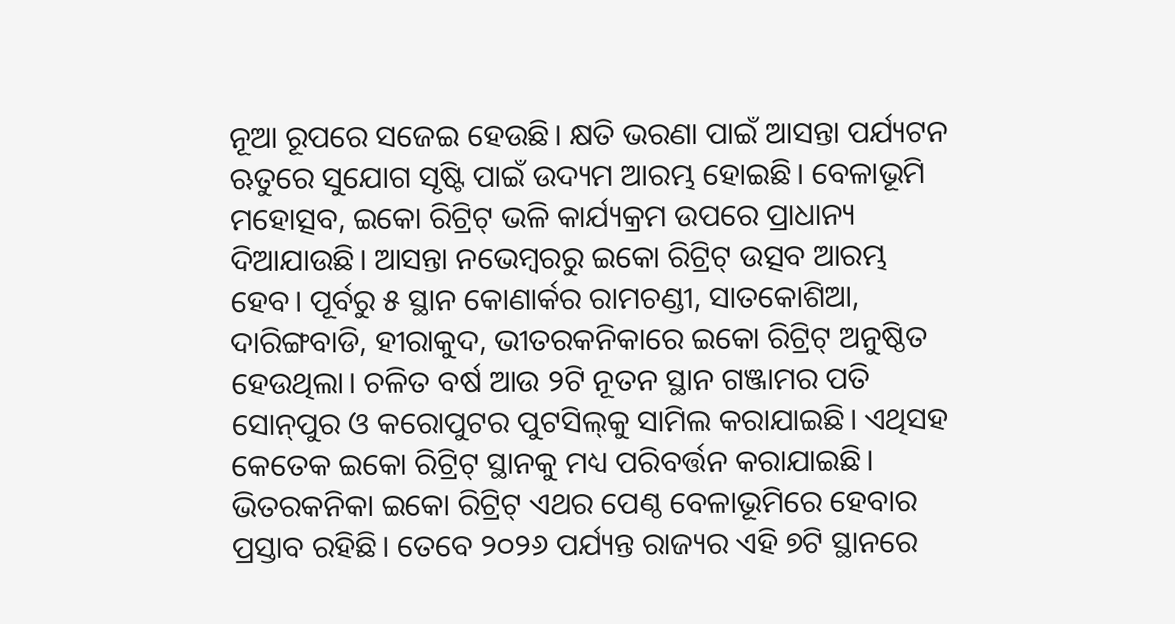ନୂଆ ରୂପରେ ସଜେଇ ହେଉଛି। କ୍ଷତି ଭରଣା ପାଇଁ ଆସନ୍ତା ପର୍ଯ୍ୟଟନ ଋତୁରେ ସୁଯୋଗ ସୃଷ୍ଟି ପାଇଁ ଉଦ୍ୟମ ଆରମ୍ଭ ହୋଇଛି। ବେଳାଭୂମି ମହୋତ୍ସବ, ଇକୋ ରିଟ୍ରିଟ୍‌ ଭଳି କାର୍ଯ୍ୟକ୍ରମ ଉପରେ ପ୍ରାଧାନ୍ୟ ଦିଆଯାଉଛି। ଆସନ୍ତା ନଭେମ୍ବରରୁ ଇକୋ ରିଟ୍ରିଟ୍‌ ଉତ୍ସବ ଆରମ୍ଭ ହେବ। ପୂର୍ବରୁ ୫ ସ୍ଥାନ କୋଣାର୍କର ରାମଚଣ୍ଡୀ, ସାତକୋଶିଆ, ଦାରିଙ୍ଗବାଡି, ହୀରାକୁଦ, ଭୀତରକନିକାରେ ଇକୋ ରିଟ୍ରିଟ୍‌ ଅନୁଷ୍ଠିତ ହେଉଥିଲା। ଚଳିତ ବର୍ଷ ଆଉ ୨ଟି ନୂତନ ସ୍ଥାନ ଗଞ୍ଜାମର ପତି ସୋନ୍‌ପୁର ଓ କରୋପୁଟର ପୁଟସିଲ୍‌କୁ ସାମିଲ କରାଯାଇଛି। ଏଥିସହ କେତେକ ଇକୋ ରିଟ୍ରିଟ୍‌ ସ୍ଥାନକୁ ମଧ୍ୟ ପରିବର୍ତ୍ତନ କରାଯାଇଛି। ଭିତରକନିକା ଇକୋ ରିଟ୍ରିଟ୍‌ ଏଥର ପେଣ୍ଠ ବେଳାଭୂମିରେ ହେବାର ପ୍ରସ୍ତାବ ରହିଛି। ତେବେ ୨୦୨୬ ପର୍ଯ୍ୟନ୍ତ ରାଜ୍ୟର ଏହି ୭ଟି ସ୍ଥାନରେ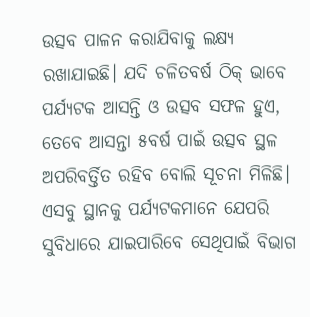ଉତ୍ସବ ପାଳନ କରାଯିବାକୁ ଲକ୍ଷ୍ୟ ରଖାଯାଇଛି। ଯଦି ଚଳିତବର୍ଷ ଠିକ୍‌ ଭାବେ ପର୍ଯ୍ୟଟକ ଆସନ୍ତି ଓ ଉତ୍ସବ ସଫଳ ହୁଏ, ତେବେ ଆସନ୍ତା ୫ବର୍ଷ ପାଇଁ ଉତ୍ସବ ସ୍ଥଳ ଅପରିବର୍ତ୍ତିତ ରହିବ ବୋଲି ସୂଚନା ମିଳିଛି। ଏସବୁ ସ୍ଥାନକୁ ପର୍ଯ୍ୟଟକମାନେ ଯେପରି ସୁବିଧାରେ ଯାଇପାରିବେ ସେଥିପାଇଁ ବିଭାଗ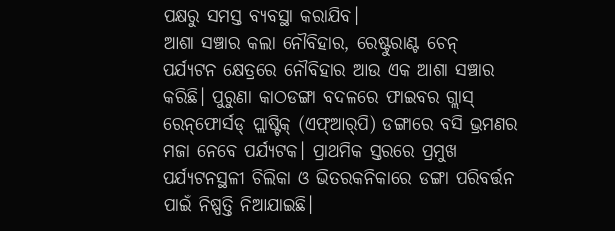ପକ୍ଷରୁ ସମସ୍ତ ବ୍ୟବସ୍ଥା କରାଯିବ।
ଆଶା ସଞ୍ଚାର କଲା ନୌବିହାର, ରେଷ୍ଟୁରାଣ୍ଟ ଚେନ୍‌
ପର୍ଯ୍ୟଟନ କ୍ଷେତ୍ରରେ ନୌବିହାର ଆଉ ଏକ ଆଶା ସଞ୍ଚାର କରିଛି। ପୁରୁଣା କାଠଡଙ୍ଗା ବଦଳରେ ଫାଇବର ଗ୍ଲାସ୍‌ ରେନ୍‌ଫୋର୍ସଡ୍‌ ପ୍ଲାଷ୍ଟିକ୍‌ (ଏଫ୍‌ଆର୍‌ପି) ଡଙ୍ଗାରେ ବସି ଭ୍ରମଣର ମଜା ନେବେ ପର୍ଯ୍ୟଟକ। ପ୍ରାଥମିକ ସ୍ତରରେ ପ୍ରମୁଖ ପର୍ଯ୍ୟଟନସ୍ଥଳୀ ଚିଲିକା ଓ ଭିତରକନିକାରେ ଡଙ୍ଗା ପରିବର୍ତ୍ତନ ପାଇଁ ନିଷ୍ପତ୍ତି ନିଆଯାଇଛି।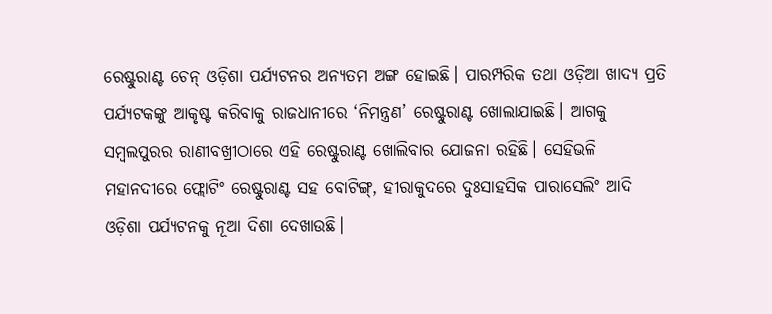ରେଷ୍ଟୁରାଣ୍ଟ ଚେନ୍‌ ଓଡ଼ିଶା ପର୍ଯ୍ୟଟନର ଅନ୍ୟତମ ଅଙ୍ଗ ହୋଇଛି। ପାରମ୍ପରିକ ତଥା ଓଡ଼ିଆ ଖାଦ୍ୟ ପ୍ରତି ପର୍ଯ୍ୟଟକଙ୍କୁ ଆକୃଷ୍ଟ କରିବାକୁ ରାଜଧାନୀରେ ‘ନିମନ୍ତ୍ରଣ’ ରେଷ୍ଟୁରାଣ୍ଟ ଖୋଲାଯାଇଛି। ଆଗକୁ ସମ୍ବଲପୁରର ରାଣୀବଖ୍ରୀଠାରେ ଏହି ରେଷ୍ଟୁରାଣ୍ଟ ଖୋଲିବାର ଯୋଜନା ରହିଛି। ସେହିଭଳି ମହାନଦୀରେ ଫ୍ଲୋଟିଂ ରେଷ୍ଟୁରାଣ୍ଟ ସହ ବୋଟିଙ୍ଗ୍‌, ହୀରାକୁଦରେ ଦୁଃସାହସିକ ପାରାସେଲିଂ ଆଦି ଓଡ଼ିଶା ପର୍ଯ୍ୟଟନକୁ ନୂଆ ଦିଶା ଦେଖାଉଛି।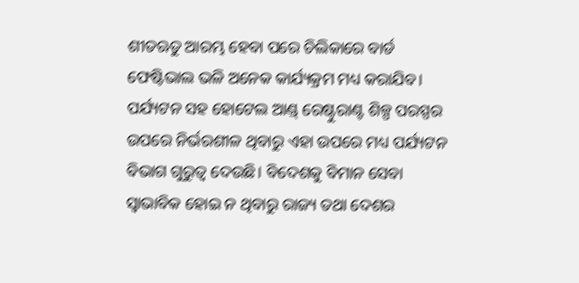ଶୀତଋତୁ ଆରମ୍ଭ ହେବା ପରେ ଚିଲିକାରେ ବାର୍ଡ ଫେଷ୍ଟିଭାଲ ଭଳି ଅନେକ କାର୍ଯ୍ୟକ୍ରମ ମଧ୍ୟ କରାଯିବ। ପର୍ଯ୍ୟଟନ ସହ ହୋଟେଲ ଆଣ୍ଡ୍‌ ରେଷ୍ଟୁରାଣ୍ଟ ଶିଳ୍ପ ପରସ୍ପର ଉପରେ ନିର୍ଭରଶୀଳ ଥିବାରୁ ଏହା ଉପରେ ମଧ୍ୟ ପର୍ଯ୍ୟଟନ ବିଭାଗ ଗୁରୁତ୍ୱ ଦେଉଛି। ବିଦେଶକୁ ବିମାନ ସେବା ସ୍ବାଭାବିକ ହୋଇ ନ ଥିବାରୁ ରାଜ୍ୟ ତଥା ଦେଶର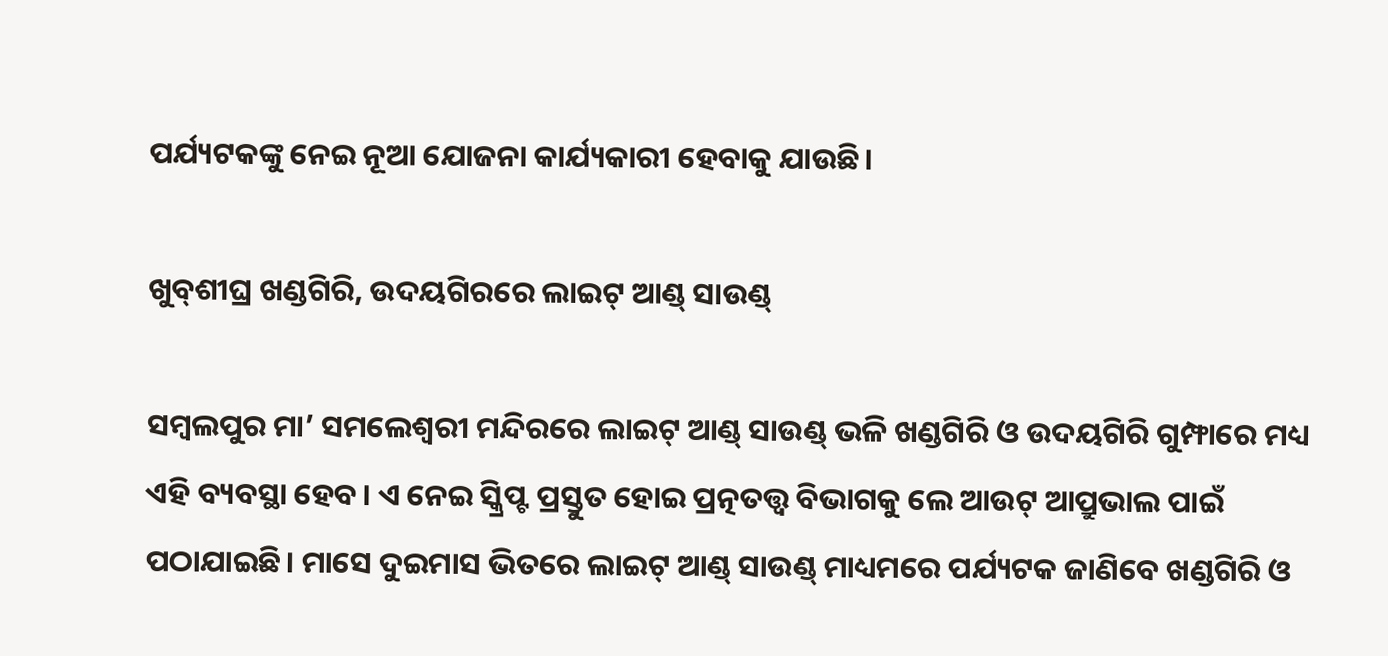ପର୍ଯ୍ୟଟକଙ୍କୁ ନେଇ ନୂଆ ଯୋଜନା କାର୍ଯ୍ୟକାରୀ ହେବାକୁ ଯାଉଛି।

ଖୁବ୍‌ଶୀଘ୍ର ଖଣ୍ଡଗିରି, ଉଦୟଗିରରେ ଲାଇଟ୍‌ ଆଣ୍ଡ୍‌ ସାଉଣ୍ଡ୍‌

ସମ୍ବଲପୁର ମା’ ସମଲେଶ୍ୱରୀ ମନ୍ଦିରରେ ଲାଇଟ୍‌ ଆଣ୍ଡ୍‌ ସାଉଣ୍ଡ୍‌ ଭଳି ଖଣ୍ଡଗିରି ଓ ଉଦୟଗିରି ଗୁମ୍ଫାରେ ମଧ୍ୟ ଏହି ବ୍ୟବସ୍ଥା ହେବ। ଏ ନେଇ ସ୍କ୍ରିପ୍ଟ ପ୍ରସ୍ତୁତ ହୋଇ ପ୍ରତ୍ନତତ୍ତ୍ୱ ବିଭାଗକୁ ଲେ ଆଉଟ୍‌ ଆପ୍ରୁଭାଲ ପାଇଁ ପଠାଯାଇଛି। ମାସେ ଦୁଇମାସ ଭିତରେ ଲାଇଟ୍‌ ଆଣ୍ଡ୍‌ ସାଉଣ୍ଡ୍‌ ମାଧ୍ୟମରେ ପର୍ଯ୍ୟଟକ ଜାଣିବେ ଖଣ୍ଡଗିରି ଓ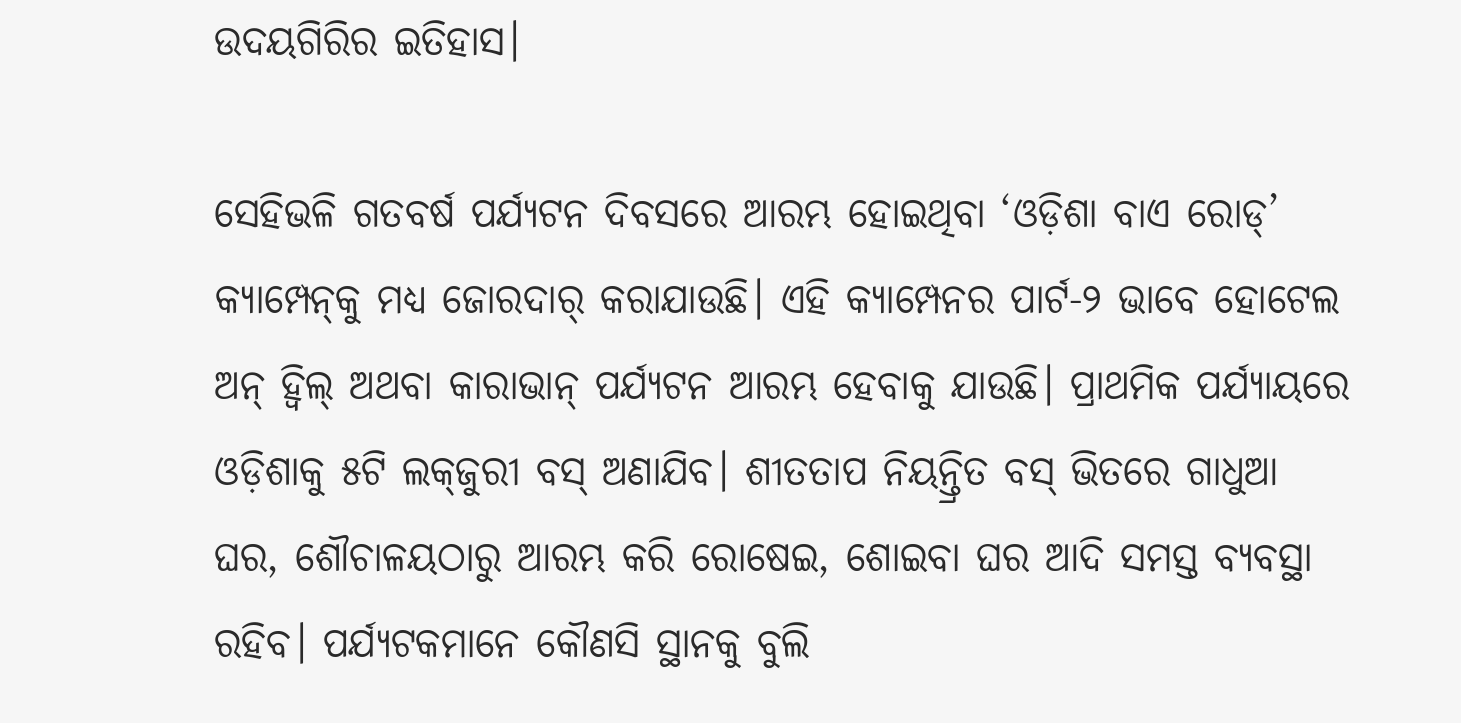ଉଦୟଗିରିର ଇତିହାସ।

ସେହିଭଳି ଗତବର୍ଷ ପର୍ଯ୍ୟଟନ ଦିବସରେ ଆରମ୍ଭ ହୋଇଥିବା ‘ଓଡ଼ିଶା ବାଏ ରୋଡ୍‌’ କ୍ୟାମ୍ପେନ୍‌କୁ ମଧ୍ୟ ଜୋରଦାର୍‌ କରାଯାଉଛି। ଏହି କ୍ୟାମ୍ପେନର ପାର୍ଟ-୨ ଭାବେ ହୋଟେଲ ଅନ୍‌ ହ୍ବିଲ୍‌ ଅଥବା କାରାଭାନ୍‌ ପର୍ଯ୍ୟଟନ ଆରମ୍ଭ ହେବାକୁ ଯାଉଛି। ପ୍ରାଥମିକ ପର୍ଯ୍ୟାୟରେ ଓଡ଼ିଶାକୁ ୫ଟି ଲକ୍‌ଜୁରୀ ବସ୍‌ ଅଣାଯିବ। ଶୀତତାପ ନିୟନ୍ତ୍ରିତ ବସ୍‌ ଭିତରେ ଗାଧୁଆ ଘର, ଶୌଚାଳୟଠାରୁ ଆରମ୍ଭ କରି ରୋଷେଇ, ଶୋଇବା ଘର ଆଦି ସମସ୍ତ ବ୍ୟବସ୍ଥା ରହିବ। ପର୍ଯ୍ୟଟକମାନେ କୌଣସି ସ୍ଥାନକୁ ବୁଲି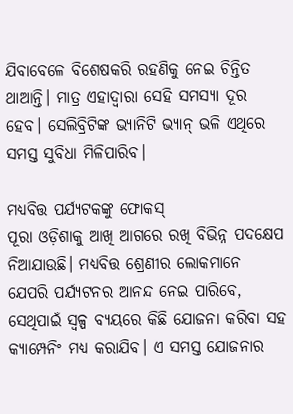ଯିବାବେଳେ ବିଶେଷକରି ରହଣିକୁ ନେଇ ଚିନ୍ତିତ ଥାଆନ୍ତି। ମାତ୍ର ଏହାଦ୍ୱାରା ସେହି ସମସ୍ୟା ଦୂର ହେବ। ସେଲିବ୍ରିଟିଙ୍କ ଭ୍ୟାନିଟି ଭ୍ୟାନ୍‌ ଭଳି ଏଥିରେ ସମସ୍ତ ସୁବିଧା ମିଳିପାରିବ।

ମଧ୍ୟବିତ୍ତ ପର୍ଯ୍ୟଟକଙ୍କୁ ଫୋକସ୍‌
ପୂରା ଓଡ଼ିଶାକୁ ଆଖି ଆଗରେ ରଖି ବିଭିନ୍ନ ପଦକ୍ଷେପ ନିଆଯାଉଛି। ମଧ୍ୟବିତ୍ତ ଶ୍ରେଣୀର ଲୋକମାନେ ଯେପରି ପର୍ଯ୍ୟଟନର ଆନନ୍ଦ ନେଇ ପାରିବେ, ସେଥିପାଇଁ ସ୍ବଳ୍ପ ବ୍ୟୟରେ କିଛି ଯୋଜନା କରିବା ସହ କ୍ୟାମ୍ପେନିଂ ମଧ୍ୟ କରାଯିବ। ଏ ସମସ୍ତ ଯୋଜନାର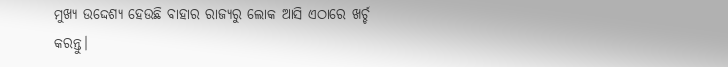ମୁଖ୍ୟ ଉଦ୍ଦେଶ୍ୟ ହେଉଛି ବାହାର ରାଜ୍ୟରୁ ଲୋକ ଆସି ଏଠାରେ ଖର୍ଚ୍ଚ କରନ୍ତୁ।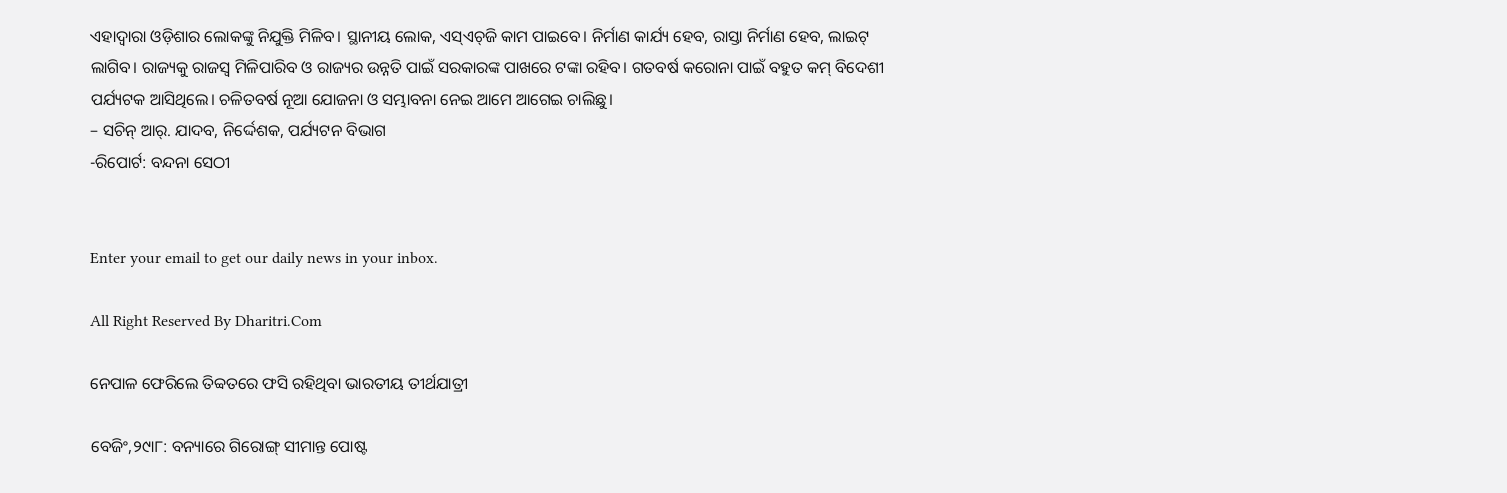ଏହାଦ୍ୱାରା ଓଡ଼ିଶାର ଲୋକଙ୍କୁ ନିଯୁକ୍ତି ମିଳିବ। ସ୍ଥାନୀୟ ଲୋକ, ଏସ୍‌ଏଚ୍‌ଜି କାମ ପାଇବେ। ନିର୍ମାଣ କାର୍ଯ୍ୟ ହେବ, ରାସ୍ତା ନିର୍ମାଣ ହେବ, ଲାଇଟ୍‌ ଲାଗିବ। ରାଜ୍ୟକୁ ରାଜସ୍ବ ମିଳିପାରିବ ଓ ରାଜ୍ୟର ଉନ୍ନତି ପାଇଁ ସରକାରଙ୍କ ପାଖରେ ଟଙ୍କା ରହିବ। ଗତବର୍ଷ କରୋନା ପାଇଁ ବହୁତ କମ୍‌ ବିଦେଶୀ ପର୍ଯ୍ୟଟକ ଆସିଥିଲେ। ଚଳିତବର୍ଷ ନୂଆ ଯୋଜନା ଓ ସମ୍ଭାବନା ନେଇ ଆମେ ଆଗେଇ ଚାଲିଛୁ।
– ସଚିନ୍‌ ଆର୍‌. ଯାଦବ, ନିର୍ଦ୍ଦେଶକ, ପର୍ଯ୍ୟଟନ ବିଭାଗ
-ରିପୋର୍ଟ: ବନ୍ଦନା ସେଠୀ


Enter your email to get our daily news in your inbox.

All Right Reserved By Dharitri.Com

ନେପାଳ ଫେରିଲେ ତିବ୍ବତରେ ଫସି ରହିଥିବା ଭାରତୀୟ ତୀର୍ଥଯାତ୍ରୀ

ବେଜିଂ,୨୯ା୮: ବନ୍ୟାରେ ଗିରୋଙ୍ଗ୍‌ ସୀମାନ୍ତ ପୋଷ୍ଟ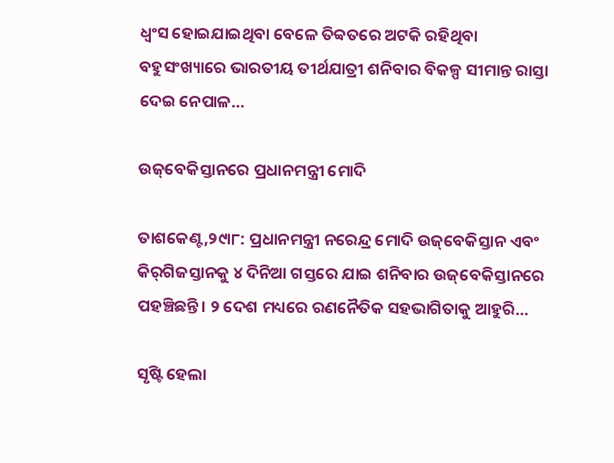ଧ୍ୱଂସ ହୋଇଯାଇଥିବା ବେଳେ ତିବ୍ବତରେ ଅଟକି ରହିଥିବା ବହୁସଂଖ୍ୟାରେ ଭାରତୀୟ ତୀର୍ଥଯାତ୍ରୀ ଶନିବାର ବିକଳ୍ପ ସୀମାନ୍ତ ରାସ୍ତା ଦେଇ ନେପାଳ…

ଉଜ୍‌ବେକିସ୍ତାନରେ ପ୍ରଧାନମନ୍ତ୍ରୀ ମୋଦି

ତାଶକେଣ୍ଟ,୨୯ା୮: ପ୍ରଧାନମନ୍ତ୍ରୀ ନରେନ୍ଦ୍ର ମୋଦି ଉଜ୍‌ବେକିସ୍ତାନ ଏବଂ କିର୍‌ଗିଜସ୍ତାନକୁ ୪ ଦିନିଆ ଗସ୍ତରେ ଯାଇ ଶନିବାର ଉଜ୍‌ବେକିସ୍ତାନରେ ପହଞ୍ଚିଛନ୍ତି। ୨ ଦେଶ ମଧ୍ୟରେ ରଣନୈତିକ ସହଭାଗିତାକୁ ଆହୁରି…

ସୃଷ୍ଟି ହେଲା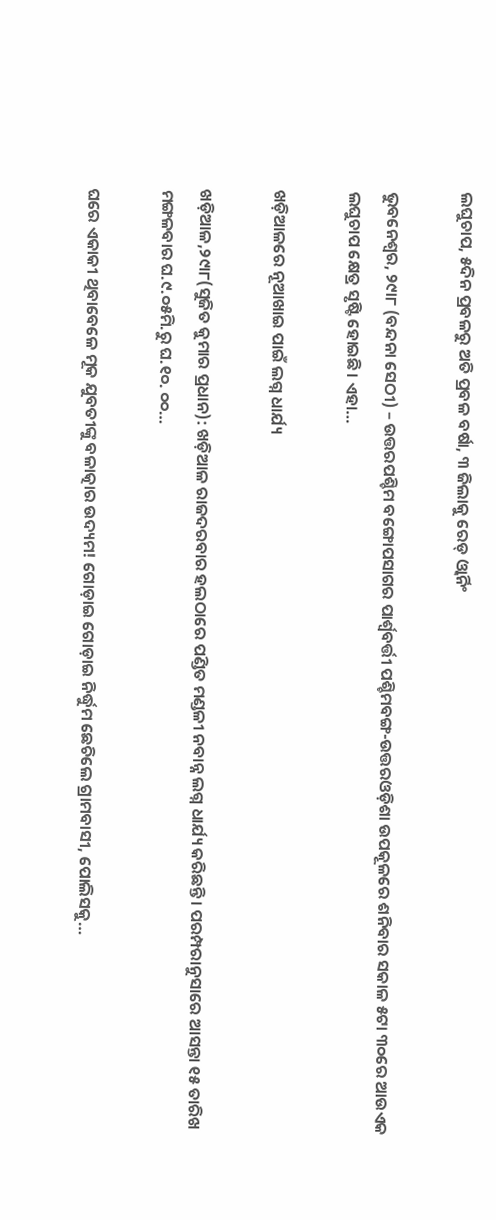ଲଘୁଚାପ, ୫ଦିନ ପ୍ରବଳରୁ ଅତି ପ୍ରବଳ ବର୍ଷା, ୩ ଜିଲାକୁ ରେଡ୍‌ ଓ୍ବାର୍ନିଂ

ଭୁବନେଶ୍ୱର, ୨୯ା୮ (ବନ୍ଦନା ସେଠୀ) – ଉତ୍ତରପଶ୍ଚିମ ବଙ୍ଗୋପସାଗର ପାର୍ଶ୍ୱବର୍ତ୍ତୀ ପଶ୍ଚିମବଙ୍ଗ-ଉତ୍ତରଓଡ଼ିଶା ଉପକୂଳରେ ଶନିବାର ସକାଳ ୫ଟା ୩୦ରେ ଆଉଏକ ଲଘୁଚାପ କ୍ଷେତ୍ର ସୃଷ୍ଟି ହୋଇଛି। ଏହା…

ଖଡ଼ିଆଳରେ ନୂଆଖାଇ ପାଇଁ ଲଗ୍ନ ଧାର୍ଯ୍ୟ

ଖଡ଼ିଆଳ,୨୯ା୮(ସୁଜିତ କୁମାର ପ୍ରଧାନ): ଖଡ଼ିଆଳ ରାଜଦରବାର ହଲଠାରେ ପଣ୍ଡିତ ମଣ୍ଡଳୀ ନବାନ୍ନ ଲଗ୍ନ ଧାର୍ଯ୍ୟ କରିଛନ୍ତି। ପରମ୍ପରାନୁସାରେ ଆସନ୍ତା ୧୫ ତାରିଖ ମଙ୍ଗଳବାର ଘ.୯.୦୫ମି.ରୁ ଘ.୧୦. ୦୦…

ଘରେ ଏକାକୀ ଥିବାବେଳେ ମୂକ ଯୁବତୀଙ୍କୁ ବଳାତ୍କାର ଉଦ୍ୟମ! ଗୋଡ଼ାଇ ଗୋଡ଼ାଇ ନିର୍ଦ୍ଧୁମ ଛେଚିଲେ ଗ୍ରାମବାସୀ, ପୋଲିସକୁ…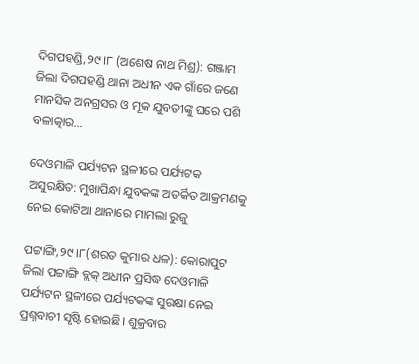ଦିଗପହଣ୍ଡି,୨୯।୮ (ଅଶେଷ ନାଥ ମିଶ୍ର): ଗଞ୍ଜାମ ଜିଲା ଦିଗପହଣ୍ଡି ଥାନା ଅଧୀନ ଏକ ଗାଁରେ ଜଣେ ମାନସିକ ଅନଗ୍ରସର ଓ ମୂକ ଯୁବତୀଙ୍କୁ ଘରେ ପଶି ବଳାତ୍କାର…

ଦେଓମାଳି ପର୍ଯ୍ୟଟନ ସ୍ଥଳୀରେ ପର୍ଯ୍ୟଟକ ଅସୁରକ୍ଷିତ: ମୁଖାପିନ୍ଧା ଯୁବକଙ୍କ ଅତର୍କିତ ଆକ୍ରମଣକୁ ନେଇ କୋଟିଆ ଥାନାରେ ମାମଲା ରୁଜୁ

ପଟ୍ଟାଙ୍ଗି,୨୯।୮(ଶରତ କୁମାର ଧଳ): କୋରାପୁଟ ଜିଲା ପଟ୍ଟାଙ୍ଗି ବ୍ଲକ୍‌ ଅଧୀନ ପ୍ରସିଦ୍ଧ ଦେଓମାଳି ପର୍ଯ୍ୟଟନ ସ୍ଥଳୀରେ ପର୍ଯ୍ୟଟକଙ୍କ ସୁରକ୍ଷା ନେଇ ପ୍ରଶ୍ନବାଚୀ ସୃଷ୍ଟି ହୋଇଛି। ଶୁକ୍ରବାର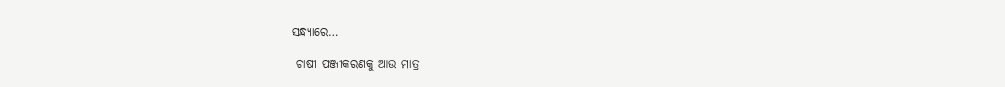ସନ୍ଧ୍ୟାରେ…

 ଚାଷୀ ପଞ୍ଜୀକରଣକୁ ଆଉ ମାତ୍ର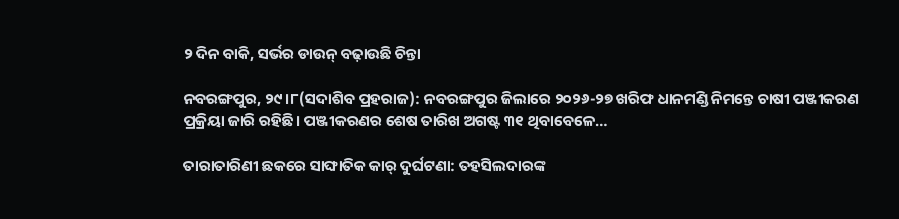୨ ଦିନ ବାକି, ସର୍ଭର ଡାଉନ୍‌ ବଢ଼ାଉଛି ଚିନ୍ତା

ନବରଙ୍ଗପୁର, ୨୯।୮(ସଦାଶିବ ପ୍ରହରାଜ): ନବରଙ୍ଗପୁର ଜିଲାରେ ୨୦୨୬-୨୭ ଖରିଫ ଧାନମଣ୍ଡି ନିମନ୍ତେ ଚାଷୀ ପଞ୍ଜୀକରଣ ପ୍ରକ୍ରିୟା ଜାରି ରହିଛି। ପଞ୍ଜୀକରଣର ଶେଷ ତାରିଖ ଅଗଷ୍ଟ ୩୧ ଥିବାବେଳେ…

ତାରାତାରିଣୀ ଛକରେ ସାଙ୍ଘାତିକ କାର୍ ଦୁର୍ଘଟଣା: ତହସିଲଦାରଙ୍କ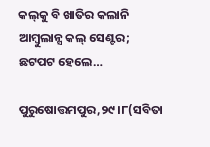କଲ୍‌କୁ ବି ଖାତିର କଲାନି ଆମ୍ବୁଲାନ୍ସ କଲ୍ ସେଣ୍ଟର; ଛଟପଟ ହେଲେ…

ପୁରୁଷୋତ୍ତମପୁର,୨୯।୮(ସବିତା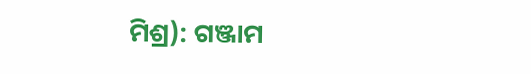ମିଶ୍ର): ଗଞ୍ଜାମ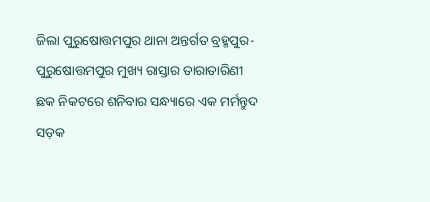ଜିଲା ପୁରୁଷୋତ୍ତମପୁର ଥାନା ଅନ୍ତର୍ଗତ ବ୍ରହ୍ମପୁର-ପୁରୁଷୋତ୍ତମପୁର ମୁଖ୍ୟ ରାସ୍ତାର ତାରାତାରିଣୀ ଛକ ନିକଟରେ ଶନିବାର ସନ୍ଧ୍ୟାରେ ଏକ ମର୍ମନ୍ତୁଦ ସଡ଼କ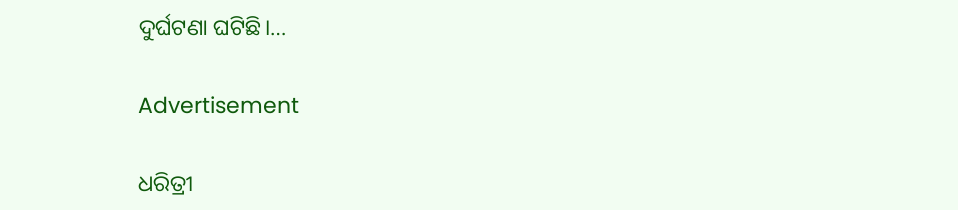ଦୁର୍ଘଟଣା ଘଟିଛି।…

Advertisement

ଧରିତ୍ରୀ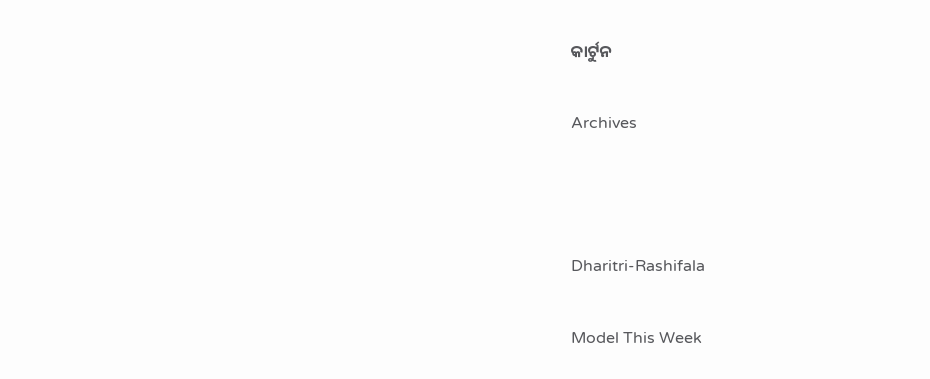କାର୍ଟୁନ

Archives



Dharitri-Rashifala

Model This Week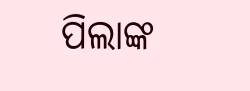ପିଲାଙ୍କ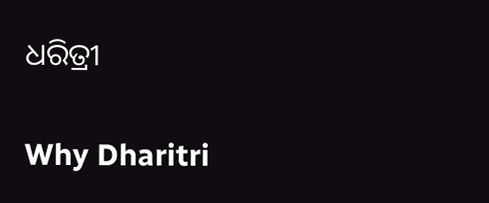ଧରିତ୍ରୀ

Why Dharitri